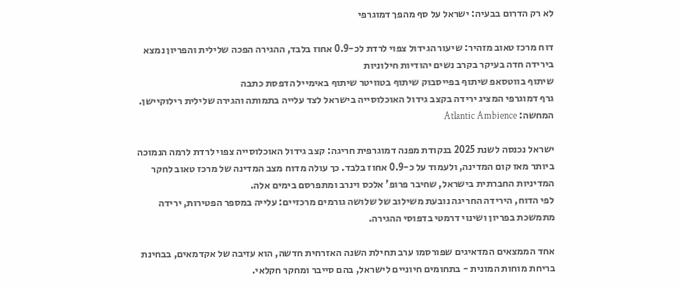לא רק הדרום בבעיה: ישראל על סף מהפך דמוגרפי

דוח מרכז טאוב מזהיר: שיעור הגידול צפוי לרדת לכ-0.9 אחוז בלבד, ההגירה הפכה שלילית והפריון נמצא בירידה חדה בעיקר בקרב נשים יהודיות חילוניות
שיתוף בווטסאפ שיתוף בפייסבוק שיתוף בטוויטר שיתוף באימייל הדפסת כתבה
גרף דמוגרפי המציג ירידה בקצב גידול האוכלוסייה בישראל לצד עלייה בתמותה והגירה שלילית רילוקיישן. המחשה: Atlantic Ambience

ישראל נכנסה לשנת 2025 בנקודת מפנה דמוגרפית חריגה: קצב גידול האוכלוסייה צפוי לרדת לרמה הנמוכה ביותר מאז קום המדינה, ולעמוד על כ-0.9 אחוז בלבד. כך עולה מדוח מצב המדינה של מרכז טאוב לחקר המדיניות החברתית בישראל, שחיבר פרופ' אלכס וינרב ומתפרסם בימים אלה.
לפי הדוח, הירידה החריגה נובעת משילוב של שלושה גורמים מרכזיים: עלייה במספר הפטירות, ירידה מתמשכת בפריון ושינוי דרמטי בדפוסי ההגירה.

אחד הממצאים המדאיגים שפורסמו ערב תחילת השנה האזרחית חדשה, הוא עזיבה של אקדמאים, בבחינת בריחת מוחות המונית - בתחומים חיוניים לישראל, בהם סייבר ומחקר חקלאי.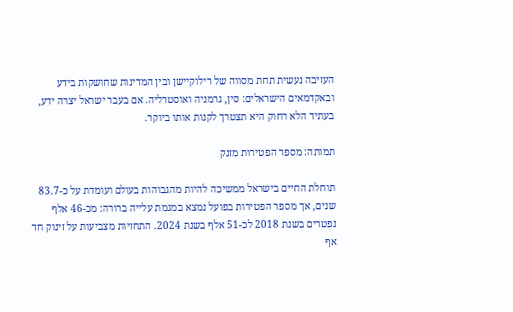העזיבה נעשית תחת מסווה של רילוקיישן ובין המדינות שחושקות בידע ובאקדמאים הישראלים: סין, גרמניה ואוסטרליה. אם בעבר ישראל יצרה ידע, בעתיד הלא רחוק היא תצטרך לקנות אותו ביוקר.

תמותה: מספר הפטירות מזנק

תוחלת החיים בישראל ממשיכה להיות מהגבוהות בעולם ועומדת על כ-83.7 שנים, אך מספר הפטירות בפועל נמצא במגמת עלייה ברורה: מכ-46 אלף נפטרים בשנת 2018 לכ-51 אלף בשנת 2024. התחזיות מצביעות על זינוק חד אף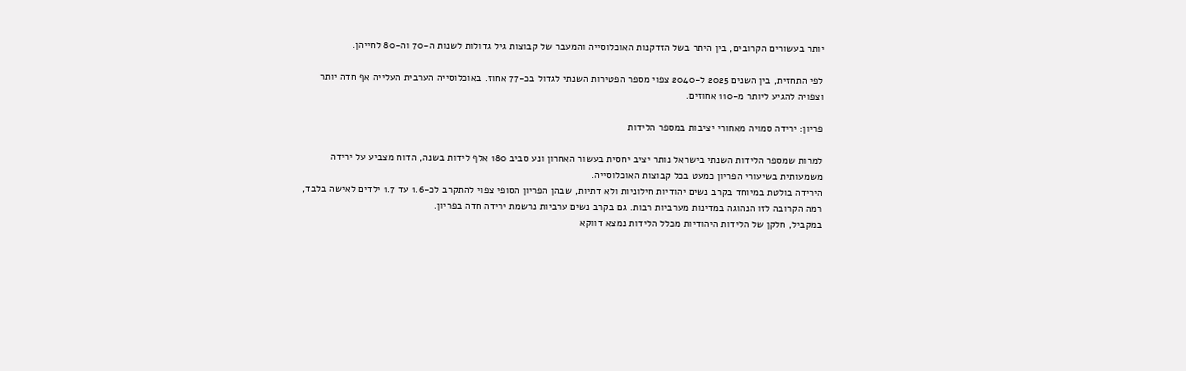יותר בעשורים הקרובים, בין היתר בשל הזדקנות האוכלוסייה והמעבר של קבוצות גיל גדולות לשנות ה-70 וה-80 לחייהן.

לפי התחזית, בין השנים 2025 ל-2040 צפוי מספר הפטירות השנתי לגדול בכ-77 אחוז. באוכלוסייה הערבית העלייה אף חדה יותר וצפויה להגיע ליותר מ-110 אחוזים.

פריון: ירידה סמויה מאחורי יציבות במספר הלידות

למרות שמספר הלידות השנתי בישראל נותר יציב יחסית בעשור האחרון ונע סביב 180 אלף לידות בשנה, הדוח מצביע על ירידה משמעותית בשיעורי הפריון כמעט בכל קבוצות האוכלוסייה.
הירידה בולטת במיוחד בקרב נשים יהודיות חילוניות ולא דתיות, שבהן הפריון הסופי צפוי להתקרב לכ-1.6 עד 1.7 ילדים לאישה בלבד, רמה הקרובה לזו הנהוגה במדינות מערביות רבות. גם בקרב נשים ערביות נרשמת ירידה חדה בפריון.
במקביל, חלקן של הלידות היהודיות מכלל הלידות נמצא דווקא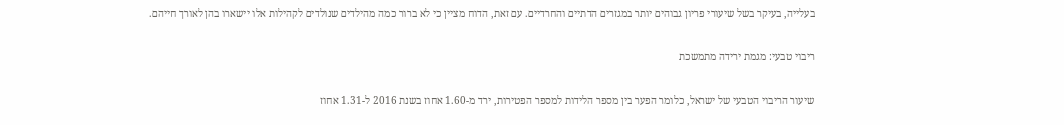בעלייה, בעיקר בשל שיעורי פריון גבוהים יותר במגזרים הדתיים והחרדיים. עם זאת, הדוח מציין כי לא ברור כמה מהילדים שנולדים לקהילות אלו יישארו בהן לאורך חייהם.

ריבוי טבעי: מגמת ירידה מתמשכת

שיעור הריבוי הטבעי של ישראל, כלומר הפער בין מספר הלידות למספר הפטירות, ירד מ-1.60 אחוז בשנת 2016 ל-1.31 אחוז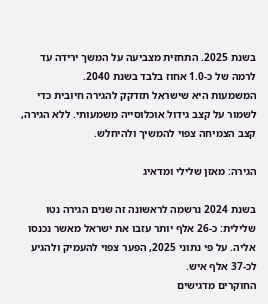בשנת 2025. התחזית מצביעה על המשך ירידה עד לרמה של כ-1.0 אחוז בלבד בשנת 2040.
המשמעות היא שישראל תזדקק להגירה חיובית כדי לשמור על קצב גידול אוכלוסייה משמעותי. ללא הגירה, קצב הצמיחה צפוי להמשיך ולהיחלש.

הגירה: מאזן שלילי ומדאיג

בשנת 2024 נרשמה לראשונה זה שנים הגירה נטו שלילית: כ-26 אלף יותר עזבו את ישראל מאשר נכנסו אליה. על פי נתוני 2025, הפער צפוי להעמיק ולהגיע לכ-37 אלף איש.
החוקרים מדגישים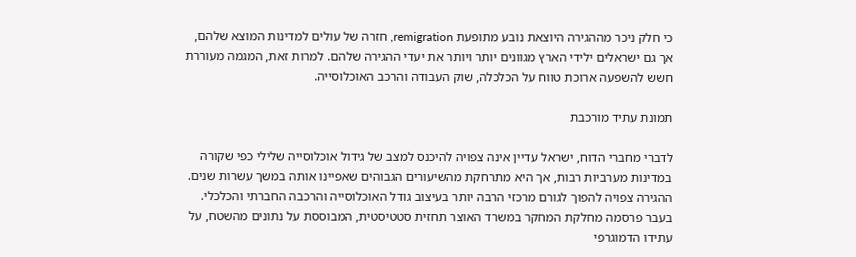כי חלק ניכר מההגירה היוצאת נובע מתופעת remigration, חזרה של עולים למדינות המוצא שלהם, אך גם ישראלים ילידי הארץ מגוונים יותר ויותר את יעדי ההגירה שלהם. למרות זאת, המגמה מעוררת חשש להשפעה ארוכת טווח על הכלכלה, שוק העבודה והרכב האוכלוסייה.

תמונת עתיד מורכבת

לדברי מחברי הדוח, ישראל עדיין אינה צפויה להיכנס למצב של גידול אוכלוסייה שלילי כפי שקורה במדינות מערביות רבות, אך היא מתרחקת מהשיעורים הגבוהים שאפיינו אותה במשך עשרות שנים. ההגירה צפויה להפוך לגורם מרכזי הרבה יותר בעיצוב גודל האוכלוסייה והרכבה החברתי והכלכלי.
בעבר פרסמה מחלקת המחקר במשרד האוצר תחזית סטטיסטית, המבוססת על נתונים מהשטח, על עתידו הדמוגרפי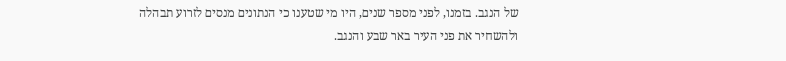של הנגב. בזמנו, לפני מספר שנים, היו מי שטענו כי הנתונים מנסים לזרוע תבהלה ולהשחיר את פני העיר באר שבע והנגב.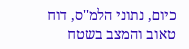כיום, נתוני הלמ''ס, דוח טאוב והמצב בשטח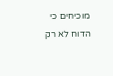מוכיחים כי הדוח לא רק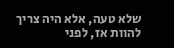שלא טעה, אלא היה צריך להוות אז, לפני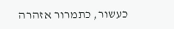כעשור, כתמרור אזהרה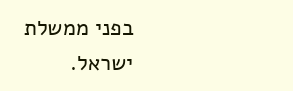בפני ממשלת ישראל.